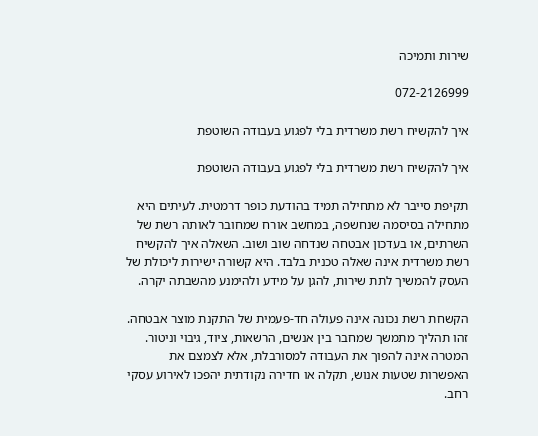שירות ותמיכה

072-2126999

איך להקשיח רשת משרדית בלי לפגוע בעבודה השוטפת

איך להקשיח רשת משרדית בלי לפגוע בעבודה השוטפת

תקיפת סייבר לא מתחילה תמיד בהודעת כופר דרמטית. לעיתים היא מתחילה בסיסמה שנחשפה, במחשב אורח שמחובר לאותה רשת של השרתים, או בעדכון אבטחה שנדחה שוב ושוב. השאלה איך להקשיח רשת משרדית אינה שאלה טכנית בלבד. היא קשורה ישירות ליכולת של העסק להמשיך לתת שירות, להגן על מידע ולהימנע מהשבתה יקרה.

הקשחת רשת נכונה אינה פעולה חד-פעמית של התקנת מוצר אבטחה. זהו תהליך מתמשך שמחבר בין אנשים, הרשאות, ציוד, גיבוי וניטור. המטרה אינה להפוך את העבודה למסורבלת, אלא לצמצם את האפשרות שטעות אנוש, תקלה או חדירה נקודתית יהפכו לאירוע עסקי רחב.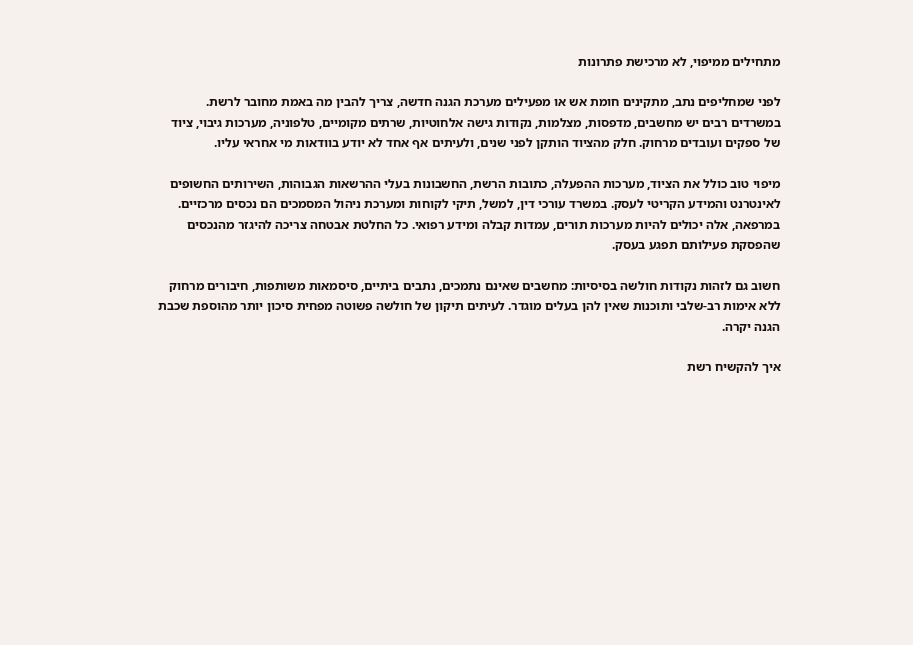מתחילים ממיפוי, לא מרכישת פתרונות

לפני שמחליפים נתב, מתקינים חומת אש או מפעילים מערכת הגנה חדשה, צריך להבין מה באמת מחובר לרשת. במשרדים רבים יש מחשבים, מדפסות, מצלמות, נקודות גישה אלחוטיות, שרתים מקומיים, טלפוניה, מערכות גיבוי, ציוד של ספקים ועובדים מרחוק. חלק מהציוד הותקן לפני שנים, ולעיתים אף אחד לא יודע בוודאות מי אחראי עליו.

מיפוי טוב כולל את הציוד, מערכות ההפעלה, כתובות הרשת, החשבונות בעלי ההרשאות הגבוהות, השירותים החשופים לאינטרנט והמידע הקריטי לעסק. במשרד עורכי דין, למשל, תיקי לקוחות ומערכת ניהול המסמכים הם נכסים מרכזיים. במרפאה, אלה יכולים להיות מערכות תורים, עמדות קבלה ומידע רפואי. כל החלטת אבטחה צריכה להיגזר מהנכסים שהפסקת פעילותם תפגע בעסק.

חשוב גם לזהות נקודות חולשה בסיסיות: מחשבים שאינם נתמכים, נתבים ביתיים, סיסמאות משותפות, חיבורים מרחוק ללא אימות רב-שלבי ותוכנות שאין להן בעלים מוגדר. לעיתים תיקון של חולשה פשוטה מפחית סיכון יותר מהוספת שכבת הגנה יקרה.

איך להקשיח רשת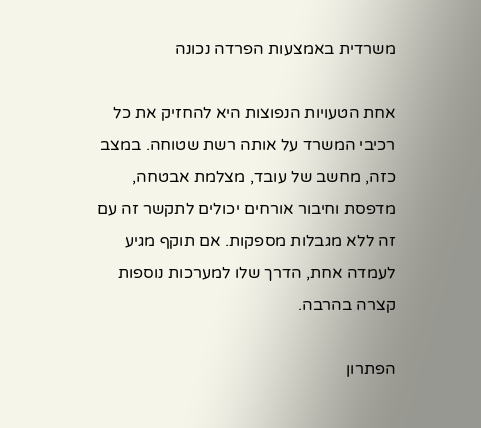משרדית באמצעות הפרדה נכונה

אחת הטעויות הנפוצות היא להחזיק את כל רכיבי המשרד על אותה רשת שטוחה. במצב כזה, מחשב של עובד, מצלמת אבטחה, מדפסת וחיבור אורחים יכולים לתקשר זה עם זה ללא מגבלות מספקות. אם תוקף מגיע לעמדה אחת, הדרך שלו למערכות נוספות קצרה בהרבה.

הפתרון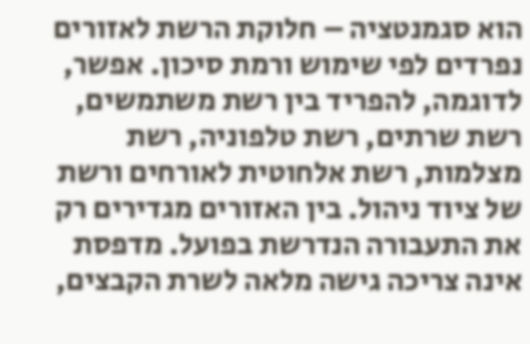הוא סגמנטציה – חלוקת הרשת לאזורים נפרדים לפי שימוש ורמת סיכון. אפשר, לדוגמה, להפריד בין רשת משתמשים, רשת שרתים, רשת טלפוניה, רשת מצלמות, רשת אלחוטית לאורחים ורשת של ציוד ניהול. בין האזורים מגדירים רק את התעבורה הנדרשת בפועל. מדפסת אינה צריכה גישה מלאה לשרת הקבצים,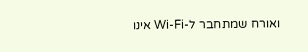ואורח שמתחבר ל-Wi-Fi אינו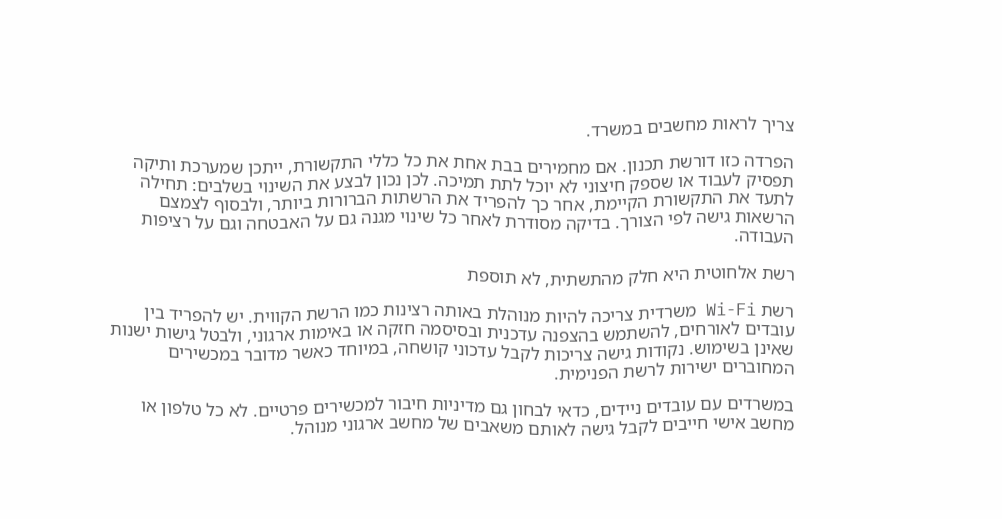צריך לראות מחשבים במשרד.

הפרדה כזו דורשת תכנון. אם מחמירים בבת אחת את כל כללי התקשורת, ייתכן שמערכת ותיקה תפסיק לעבוד או שספק חיצוני לא יוכל לתת תמיכה. לכן נכון לבצע את השינוי בשלבים: תחילה לתעד את התקשורת הקיימת, אחר כך להפריד את הרשתות הברורות ביותר, ולבסוף לצמצם הרשאות גישה לפי הצורך. בדיקה מסודרת לאחר כל שינוי מגנה גם על האבטחה וגם על רציפות העבודה.

רשת אלחוטית היא חלק מהתשתית, לא תוספת

רשת Wi-Fi משרדית צריכה להיות מנוהלת באותה רצינות כמו הרשת הקווית. יש להפריד בין עובדים לאורחים, להשתמש בהצפנה עדכנית ובסיסמה חזקה או באימות ארגוני, ולבטל גישות ישנות שאינן בשימוש. נקודות גישה צריכות לקבל עדכוני קושחה, במיוחד כאשר מדובר במכשירים המחוברים ישירות לרשת הפנימית.

במשרדים עם עובדים ניידים, כדאי לבחון גם מדיניות חיבור למכשירים פרטיים. לא כל טלפון או מחשב אישי חייבים לקבל גישה לאותם משאבים של מחשב ארגוני מנוהל.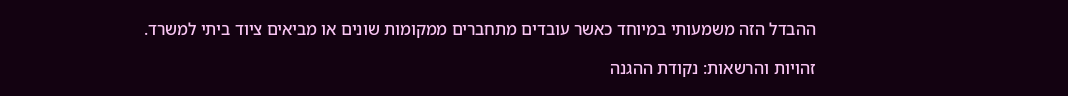ההבדל הזה משמעותי במיוחד כאשר עובדים מתחברים ממקומות שונים או מביאים ציוד ביתי למשרד.

זהויות והרשאות: נקודת ההגנה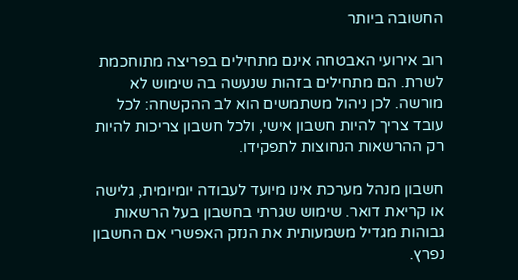החשובה ביותר

רוב אירועי האבטחה אינם מתחילים בפריצה מתוחכמת לשרת. הם מתחילים בזהות שנעשה בה שימוש לא מורשה. לכן ניהול משתמשים הוא לב ההקשחה: לכל עובד צריך להיות חשבון אישי, ולכל חשבון צריכות להיות רק ההרשאות הנחוצות לתפקידו.

חשבון מנהל מערכת אינו מיועד לעבודה יומיומית, גלישה או קריאת דואר. שימוש שגרתי בחשבון בעל הרשאות גבוהות מגדיל משמעותית את הנזק האפשרי אם החשבון נפרץ.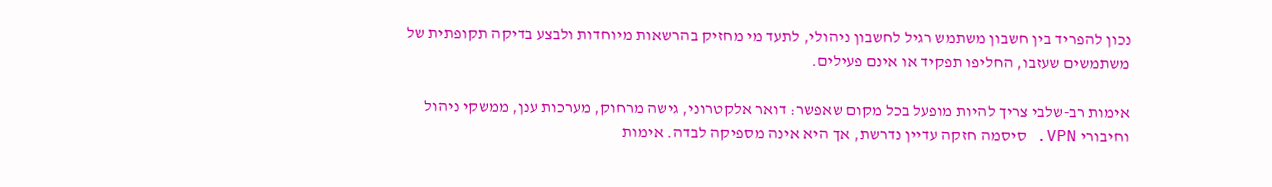נכון להפריד בין חשבון משתמש רגיל לחשבון ניהולי, לתעד מי מחזיק בהרשאות מיוחדות ולבצע בדיקה תקופתית של משתמשים שעזבו, החליפו תפקיד או אינם פעילים.

אימות רב-שלבי צריך להיות מופעל בכל מקום שאפשר: דואר אלקטרוני, גישה מרחוק, מערכות ענן, ממשקי ניהול וחיבורי VPN. סיסמה חזקה עדיין נדרשת, אך היא אינה מספיקה לבדה. אימות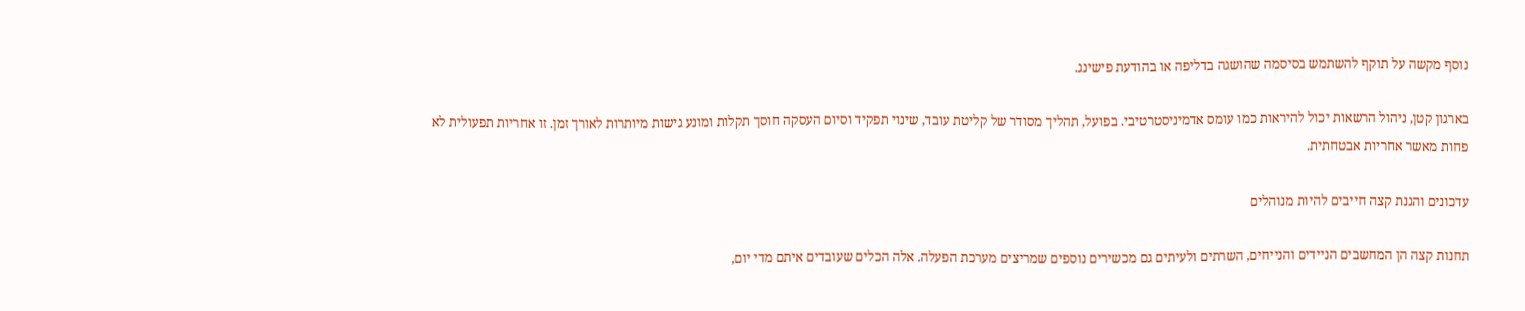נוסף מקשה על תוקף להשתמש בסיסמה שהושגה בדליפה או בהודעת פישינג.

בארגון קטן, ניהול הרשאות יכול להיראות כמו עומס אדמיניסטרטיבי. בפועל, תהליך מסודר של קליטת עובד, שינוי תפקיד וסיום העסקה חוסך תקלות ומונע גישות מיותרות לאורך זמן. זו אחריות תפעולית לא פחות מאשר אחריות אבטחתית.

עדכונים והגנת קצה חייבים להיות מנוהלים

תחנות קצה הן המחשבים הניידים והנייחים, השרתים ולעיתים גם מכשירים נוספים שמריצים מערכת הפעלה. אלה הכלים שעובדים איתם מדי יום,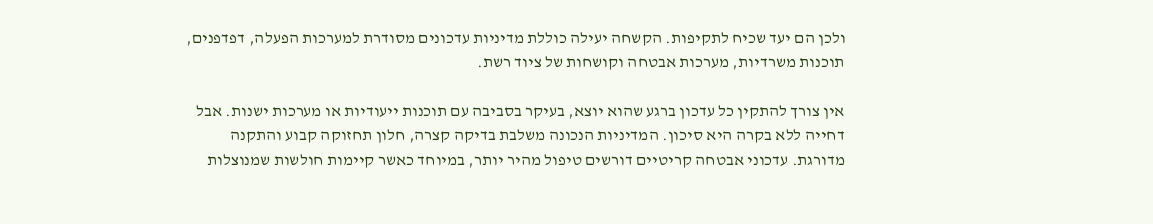ולכן הם יעד שכיח לתקיפות. הקשחה יעילה כוללת מדיניות עדכונים מסודרת למערכות הפעלה, דפדפנים, תוכנות משרדיות, מערכות אבטחה וקושחות של ציוד רשת.

אין צורך להתקין כל עדכון ברגע שהוא יוצא, בעיקר בסביבה עם תוכנות ייעודיות או מערכות ישנות. אבל דחייה ללא בקרה היא סיכון. המדיניות הנכונה משלבת בדיקה קצרה, חלון תחזוקה קבוע והתקנה מדורגת. עדכוני אבטחה קריטיים דורשים טיפול מהיר יותר, במיוחד כאשר קיימות חולשות שמנוצלות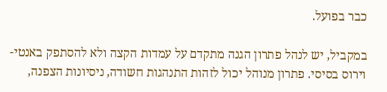כבר בפועל.

במקביל, יש לנהל פתרון הגנה מתקדם על עמדות הקצה ולא להסתפק באנטי-וירוס בסיסי. פתרון מנוהל יכול לזהות התנהגות חשודה, ניסיונות הצפנה,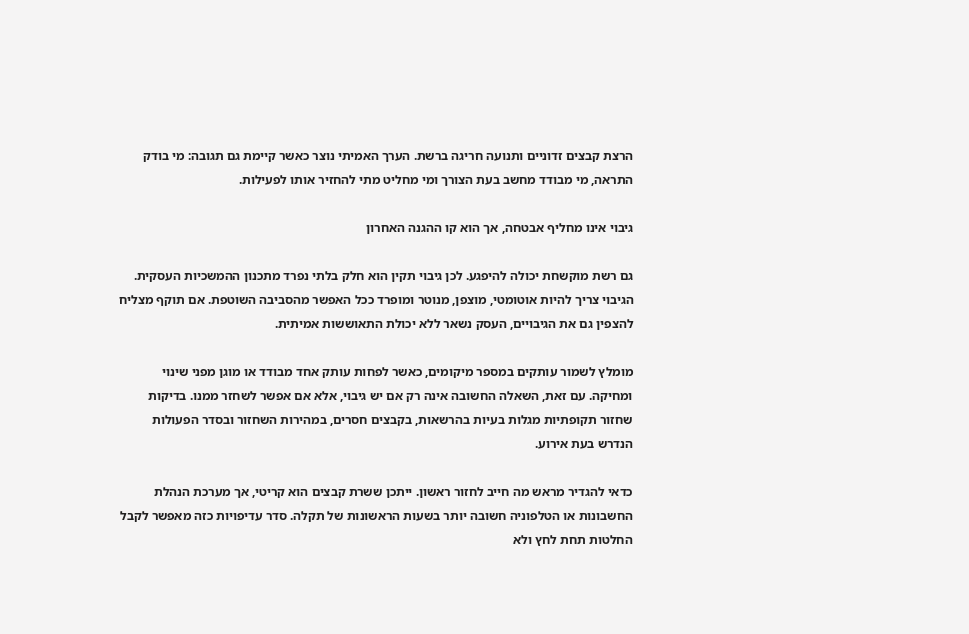הרצת קבצים זדוניים ותנועה חריגה ברשת. הערך האמיתי נוצר כאשר קיימת גם תגובה: מי בודק התראה, מי מבודד מחשב בעת הצורך ומי מחליט מתי להחזיר אותו לפעילות.

גיבוי אינו מחליף אבטחה, אך הוא קו ההגנה האחרון

גם רשת מוקשחת יכולה להיפגע. לכן גיבוי תקין הוא חלק בלתי נפרד מתכנון ההמשכיות העסקית. הגיבוי צריך להיות אוטומטי, מוצפן, מנוטר ומופרד ככל האפשר מהסביבה השוטפת. אם תוקף מצליח להצפין גם את הגיבויים, העסק נשאר ללא יכולת התאוששות אמיתית.

מומלץ לשמור עותקים במספר מיקומים, כאשר לפחות עותק אחד מבודד או מוגן מפני שינוי ומחיקה. עם זאת, השאלה החשובה אינה רק אם יש גיבוי, אלא אם אפשר לשחזר ממנו. בדיקות שחזור תקופתיות מגלות בעיות בהרשאות, בקבצים חסרים, במהירות השחזור ובסדר הפעולות הנדרש בעת אירוע.

כדאי להגדיר מראש מה חייב לחזור ראשון. ייתכן ששרת קבצים הוא קריטי, אך מערכת הנהלת החשבונות או הטלפוניה חשובה יותר בשעות הראשונות של תקלה. סדר עדיפויות כזה מאפשר לקבל החלטות תחת לחץ ולא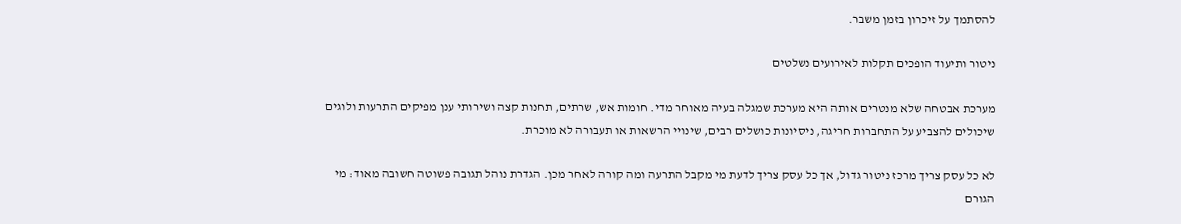להסתמך על זיכרון בזמן משבר.

ניטור ותיעוד הופכים תקלות לאירועים נשלטים

מערכת אבטחה שלא מנטרים אותה היא מערכת שמגלה בעיה מאוחר מדי. חומות אש, שרתים, תחנות קצה ושירותי ענן מפיקים התרעות ולוגים שיכולים להצביע על התחברות חריגה, ניסיונות כושלים רבים, שינויי הרשאות או תעבורה לא מוכרת.

לא כל עסק צריך מרכז ניטור גדול, אך כל עסק צריך לדעת מי מקבל התרעה ומה קורה לאחר מכן. הגדרת נוהל תגובה פשוטה חשובה מאוד: מי הגורם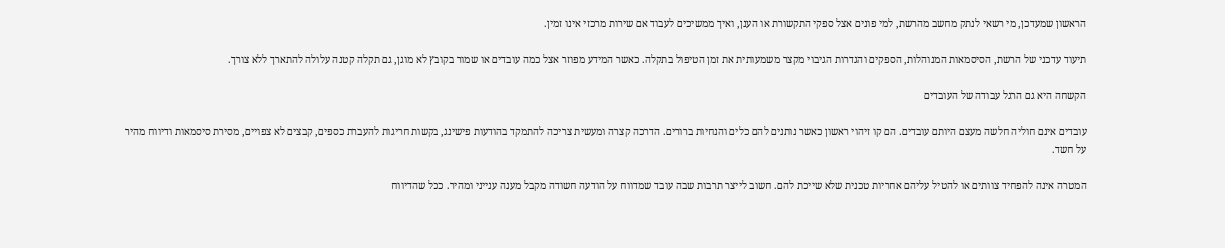הראשון שמעדכן, מי רשאי לנתק מחשב מהרשת, למי פונים אצל ספקי התקשורת או הענן, ואיך ממשיכים לעבוד אם שירות מרכזי אינו זמין.

תיעוד עדכני של הרשת, הסיסמאות המנוהלות, הספקים והגדרות הגיבוי מקצר משמעותית את זמן הטיפול בתקלה. כאשר המידע מפוזר אצל כמה עובדים או שמור בקובץ לא מוגן, גם תקלה קטנה עלולה להתארך ללא צורך.

הקשחה היא גם הרגל עבודה של העובדים

עובדים אינם חוליה חלשה מעצם היותם עובדים. הם קו זיהוי ראשון כאשר נותנים להם כלים והנחיות ברורים. הדרכה קצרה ומעשית צריכה להתמקד בהודעות פישינג, בקשות חריגות להעברת כספים, קבצים לא צפויים, מסירת סיסמאות ודיווח מהיר על חשד.

המטרה אינה להפחיד צוותים או להטיל עליהם אחריות טכנית שלא שייכת להם. חשוב לייצר תרבות שבה עובד שמדווח על הודעה חשודה מקבל מענה ענייני ומהיר. ככל שהדיווח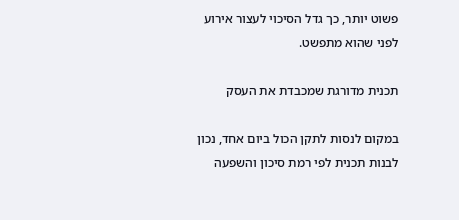פשוט יותר, כך גדל הסיכוי לעצור אירוע לפני שהוא מתפשט.

תכנית מדורגת שמכבדת את העסק

במקום לנסות לתקן הכול ביום אחד, נכון לבנות תכנית לפי רמת סיכון והשפעה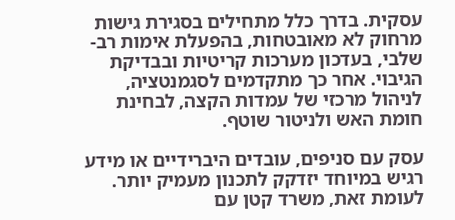עסקית. בדרך כלל מתחילים בסגירת גישות מרחוק לא מאובטחות, בהפעלת אימות רב-שלבי, בעדכון מערכות קריטיות ובבדיקת הגיבוי. אחר כך מתקדמים לסגמנטציה, לניהול מרכזי של עמדות הקצה, לבחינת חומת האש ולניטור שוטף.

עסק עם סניפים, עובדים היברידיים או מידע רגיש במיוחד יזדקק לתכנון מעמיק יותר. לעומת זאת, משרד קטן עם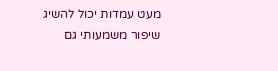מעט עמדות יכול להשיג שיפור משמעותי גם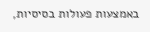באמצעות פעולות בסיסיות,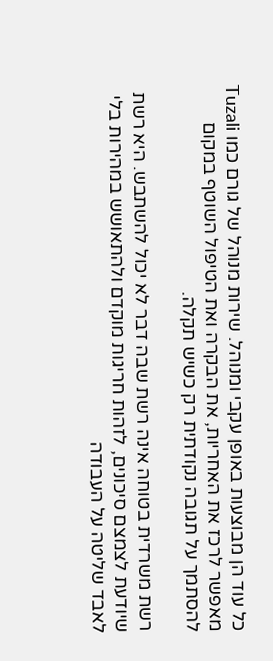כל עוד הן מבוצעות באופן עקבי ומנוהל. שירות מנוהל של גורם כמו Tuzali מאפשר לרכז את האחריות, את הבקרה ואת הטיפול השוטף במקום להסתמך על תגובה נקודתית רק כשיש תקלה.

רשת משרדית בטוחה אינה רשת שבה דבר לא יכול להשתבש. היא רשת שיודעת לצמצם סיכונים, לזהות חריגות מוקדם ולהתאושש במהירות בלי לאבד שליטה על העבודה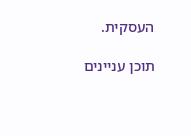העסקית.

תוכן עניינים